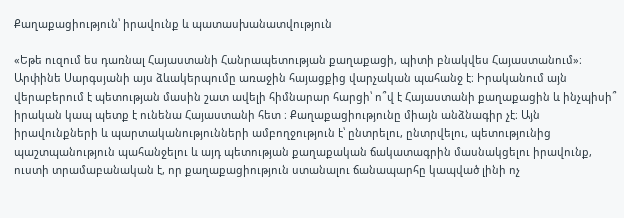Քաղաքացիություն՝ իրավունք և պատասխանատվություն

«Եթե ուզում ես դառնալ Հայաստանի Հանրապետության քաղաքացի, պիտի բնակվես Հայաստանում»։ Արփինե Սարգսյանի այս ձևակերպումը առաջին հայացքից վարչական պահանջ է։ Իրականում այն վերաբերում է պետության մասին շատ ավելի հիմնարար հարցի՝ ո՞վ է Հայաստանի քաղաքացին և ինչպիսի՞ իրական կապ պետք է ունենա Հայաստանի հետ ։ Քաղաքացիությունը միայն անձնագիր չէ։ Այն իրավունքների և պարտականությունների ամբողջություն է՝ ընտրելու, ընտրվելու, պետությունից պաշտպանություն պահանջելու և այդ պետության քաղաքական ճակատագրին մասնակցելու իրավունք, ուստի տրամաբանական է, որ քաղաքացիություն ստանալու ճանապարհը կապված լինի ոչ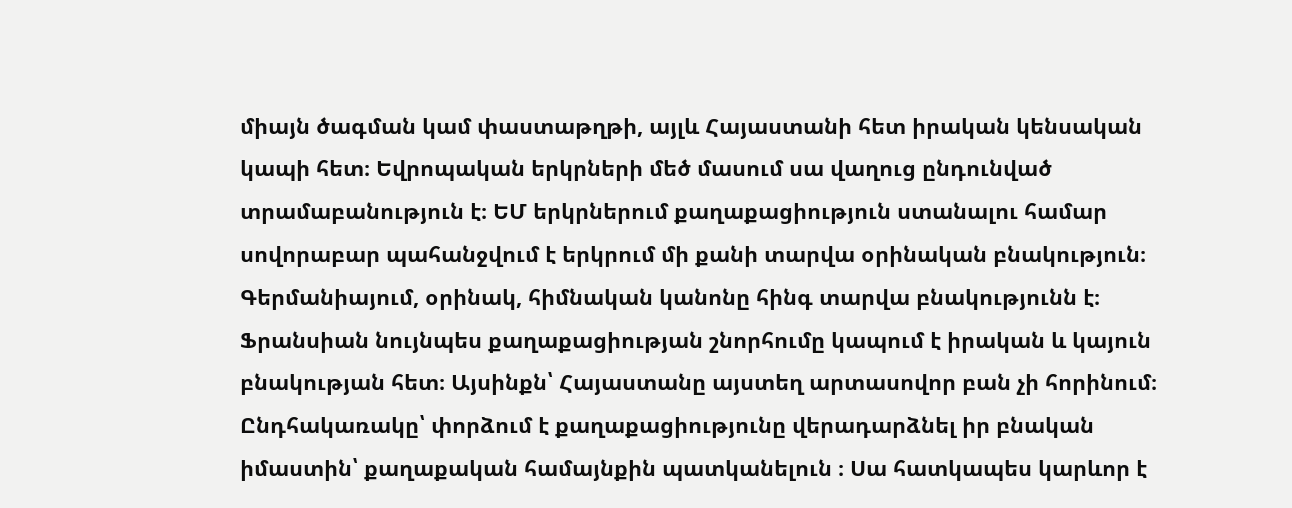միայն ծագման կամ փաստաթղթի, այլև Հայաստանի հետ իրական կենսական կապի հետ։ Եվրոպական երկրների մեծ մասում սա վաղուց ընդունված տրամաբանություն է։ ԵՄ երկրներում քաղաքացիություն ստանալու համար սովորաբար պահանջվում է երկրում մի քանի տարվա օրինական բնակություն։ Գերմանիայում, օրինակ, հիմնական կանոնը հինգ տարվա բնակությունն է։ Ֆրանսիան նույնպես քաղաքացիության շնորհումը կապում է իրական և կայուն բնակության հետ։ Այսինքն՝ Հայաստանը այստեղ արտասովոր բան չի հորինում։ Ընդհակառակը՝ փորձում է քաղաքացիությունը վերադարձնել իր բնական իմաստին՝ քաղաքական համայնքին պատկանելուն ։ Սա հատկապես կարևոր է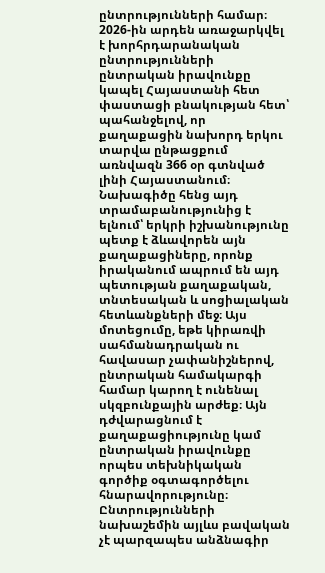ընտրությունների համար։ 2026-ին արդեն առաջարկվել է խորհրդարանական ընտրությունների ընտրական իրավունքը կապել Հայաստանի հետ փաստացի բնակության հետ՝ պահանջելով, որ քաղաքացին նախորդ երկու տարվա ընթացքում առնվազն 366 օր գտնված լինի Հայաստանում։ Նախագիծը հենց այդ տրամաբանությունից է ելնում՝ երկրի իշխանությունը պետք է ձևավորեն այն քաղաքացիները, որոնք իրականում ապրում են այդ պետության քաղաքական, տնտեսական և սոցիալական հետևանքների մեջ։ Այս մոտեցումը, եթե կիրառվի սահմանադրական ու հավասար չափանիշներով, ընտրական համակարգի համար կարող է ունենալ սկզբունքային արժեք։ Այն դժվարացնում է քաղաքացիությունը կամ ընտրական իրավունքը որպես տեխնիկական գործիք օգտագործելու հնարավորությունը։ Ընտրությունների նախաշեմին այլևս բավական չէ պարզապես անձնագիր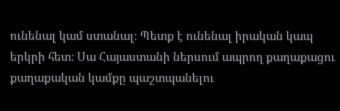ունենալ կամ ստանալ։ Պետք է ունենալ իրական կապ երկրի հետ։ Սա Հայաստանի ներսում ապրող քաղաքացու քաղաքական կամքը պաշտպանելու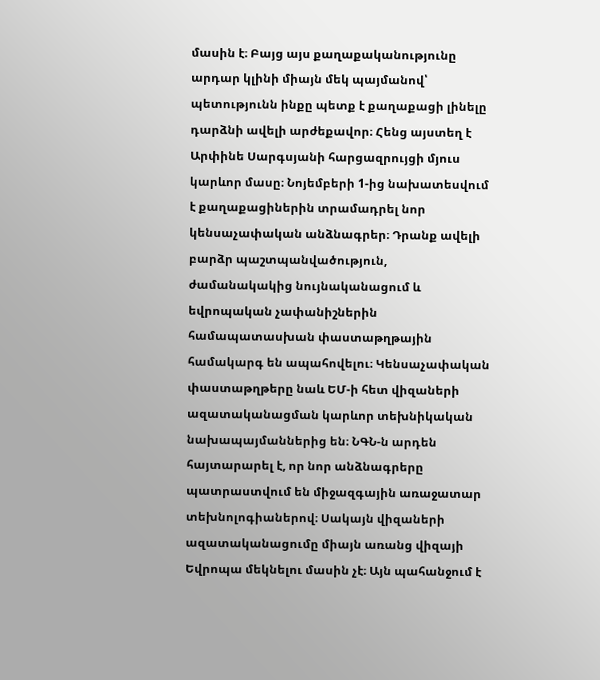մասին է։ Բայց այս քաղաքականությունը արդար կլինի միայն մեկ պայմանով՝ պետությունն ինքը պետք է քաղաքացի լինելը դարձնի ավելի արժեքավոր։ Հենց այստեղ է Արփինե Սարգսյանի հարցազրույցի մյուս կարևոր մասը։ Նոյեմբերի 1-ից նախատեսվում է քաղաքացիներին տրամադրել նոր կենսաչափական անձնագրեր։ Դրանք ավելի բարձր պաշտպանվածություն, ժամանակակից նույնականացում և եվրոպական չափանիշներին համապատասխան փաստաթղթային համակարգ են ապահովելու։ Կենսաչափական փաստաթղթերը նաև ԵՄ-ի հետ վիզաների ազատականացման կարևոր տեխնիկական նախապայմաններից են։ ՆԳՆ-ն արդեն հայտարարել է, որ նոր անձնագրերը պատրաստվում են միջազգային առաջատար տեխնոլոգիաներով։ Սակայն վիզաների ազատականացումը միայն առանց վիզայի Եվրոպա մեկնելու մասին չէ։ Այն պահանջում է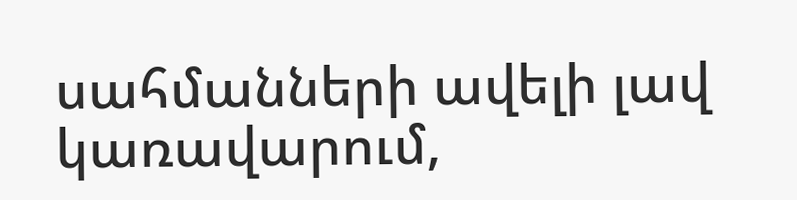սահմանների ավելի լավ կառավարում,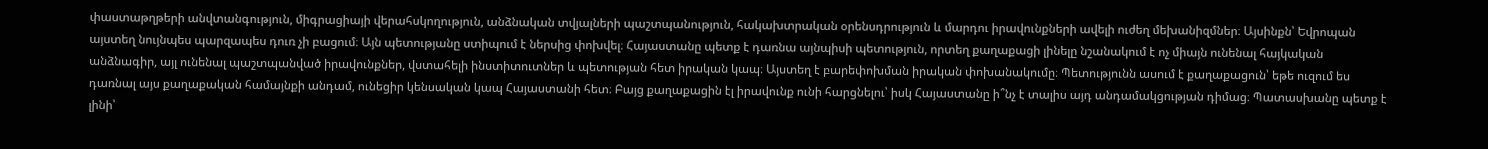փաստաթղթերի անվտանգություն, միգրացիայի վերահսկողություն, անձնական տվյալների պաշտպանություն, հակախտրական օրենսդրություն և մարդու իրավունքների ավելի ուժեղ մեխանիզմներ։ Այսինքն՝ Եվրոպան այստեղ նույնպես պարզապես դուռ չի բացում։ Այն պետությանը ստիպում է ներսից փոխվել։ Հայաստանը պետք է դառնա այնպիսի պետություն, որտեղ քաղաքացի լինելը նշանակում է ոչ միայն ունենալ հայկական անձնագիր, այլ ունենալ պաշտպանված իրավունքներ, վստահելի ինստիտուտներ և պետության հետ իրական կապ։ Այստեղ է բարեփոխման իրական փոխանակումը։ Պետությունն ասում է քաղաքացուն՝ եթե ուզում ես դառնալ այս քաղաքական համայնքի անդամ, ունեցիր կենսական կապ Հայաստանի հետ։ Բայց քաղաքացին էլ իրավունք ունի հարցնելու՝ իսկ Հայաստանը ի՞նչ է տալիս այդ անդամակցության դիմաց։ Պատասխանը պետք է լինի՝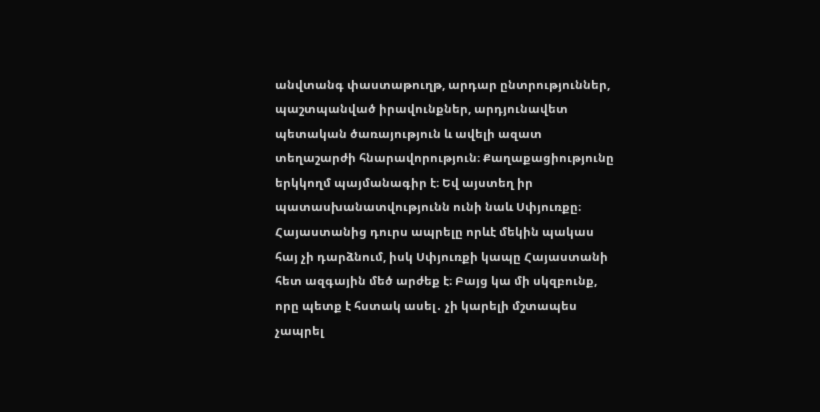անվտանգ փաստաթուղթ, արդար ընտրություններ, պաշտպանված իրավունքներ, արդյունավետ պետական ծառայություն և ավելի ազատ տեղաշարժի հնարավորություն։ Քաղաքացիությունը երկկողմ պայմանագիր է։ Եվ այստեղ իր պատասխանատվությունն ունի նաև Սփյուռքը։ Հայաստանից դուրս ապրելը որևէ մեկին պակաս հայ չի դարձնում, իսկ Սփյուռքի կապը Հայաստանի հետ ազգային մեծ արժեք է։ Բայց կա մի սկզբունք, որը պետք է հստակ ասել․ չի կարելի մշտապես չապրել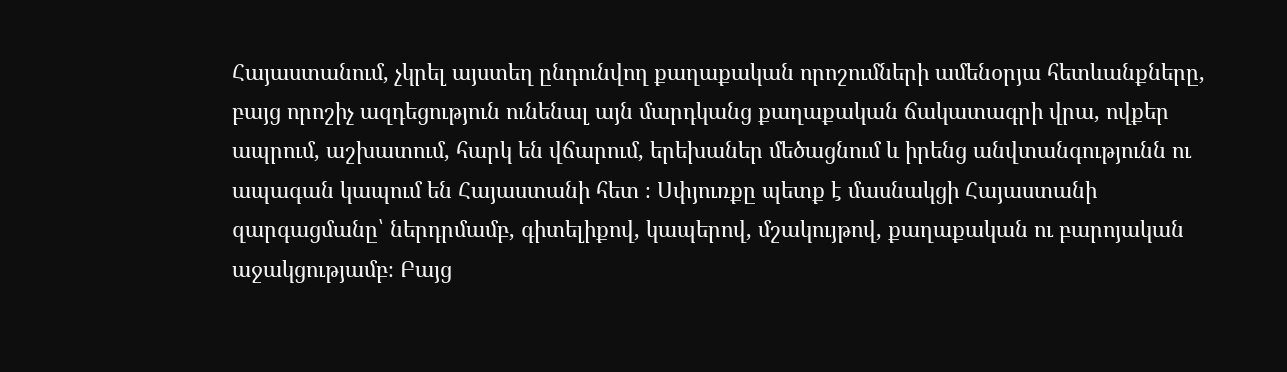Հայաստանում, չկրել այստեղ ընդունվող քաղաքական որոշումների ամենօրյա հետևանքները, բայց որոշիչ ազդեցություն ունենալ այն մարդկանց քաղաքական ճակատագրի վրա, ովքեր ապրում, աշխատում, հարկ են վճարում, երեխաներ մեծացնում և իրենց անվտանգությունն ու ապագան կապում են Հայաստանի հետ ։ Սփյուռքը պետք է մասնակցի Հայաստանի զարգացմանը՝ ներդրմամբ, գիտելիքով, կապերով, մշակույթով, քաղաքական ու բարոյական աջակցությամբ։ Բայց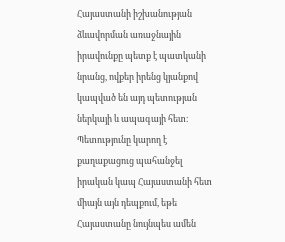Հայաստանի իշխանության ձևավորման առաջնային իրավունքը պետք է պատկանի նրանց, ովքեր իրենց կյանքով կապված են այդ պետության ներկայի և ապագայի հետ։ Պետությունը կարող է քաղաքացուց պահանջել իրական կապ Հայաստանի հետ միայն այն դեպքում, եթե Հայաստանը նույնպես ամեն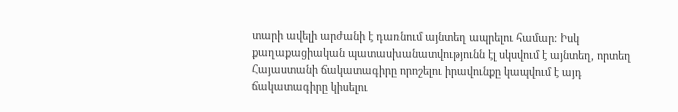տարի ավելի արժանի է դառնում այնտեղ ապրելու համար։ Իսկ քաղաքացիական պատասխանատվությունն էլ սկսվում է այնտեղ, որտեղ Հայաստանի ճակատագիրը որոշելու իրավունքը կապվում է այդ ճակատագիրը կիսելու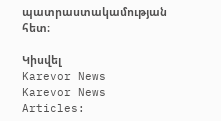պատրաստակամության հետ։

Կիսվել
Karevor News
Karevor News
Articles: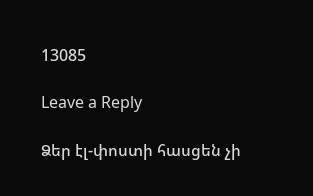13085

Leave a Reply

Ձեր էլ-փոստի հասցեն չի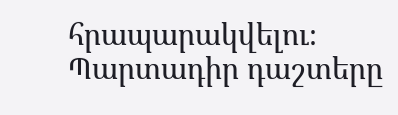հրապարակվելու։ Պարտադիր դաշտերը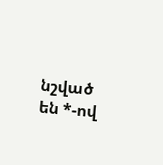նշված են *-ով